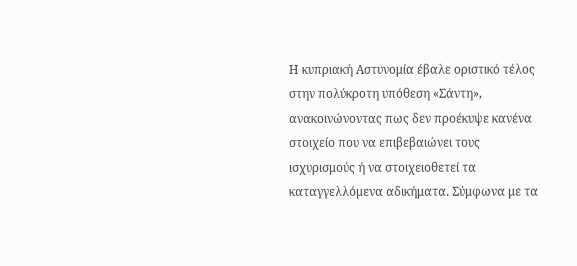Η κυπριακή Αστυνομία έβαλε οριστικό τέλος στην πολύκροτη υπόθεση «Σάντη», ανακοινώνοντας πως δεν προέκυψε κανένα στοιχείο που να επιβεβαιώνει τους ισχυρισμούς ή να στοιχειοθετεί τα καταγγελλόμενα αδικήματα. Σύμφωνα με τα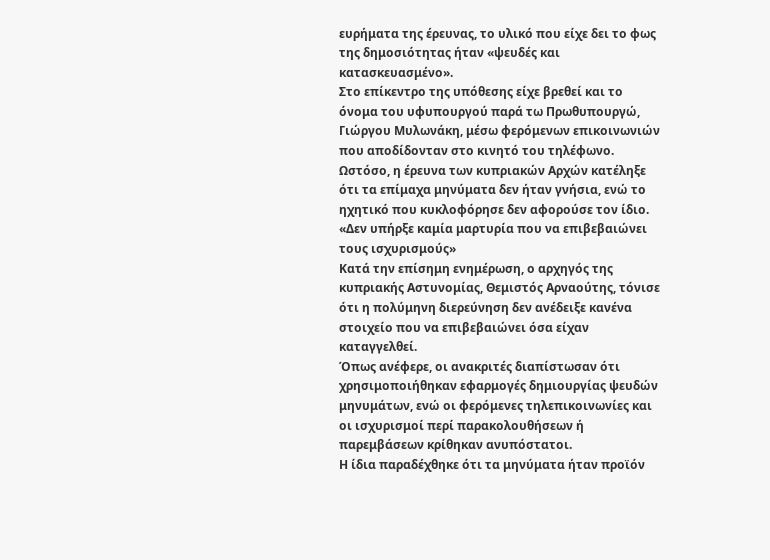ευρήματα της έρευνας, το υλικό που είχε δει το φως της δημοσιότητας ήταν «ψευδές και κατασκευασμένο».
Στο επίκεντρο της υπόθεσης είχε βρεθεί και το όνομα του υφυπουργού παρά τω Πρωθυπουργώ, Γιώργου Μυλωνάκη, μέσω φερόμενων επικοινωνιών που αποδίδονταν στο κινητό του τηλέφωνο. Ωστόσο, η έρευνα των κυπριακών Αρχών κατέληξε ότι τα επίμαχα μηνύματα δεν ήταν γνήσια, ενώ το ηχητικό που κυκλοφόρησε δεν αφορούσε τον ίδιο.
«Δεν υπήρξε καμία μαρτυρία που να επιβεβαιώνει τους ισχυρισμούς»
Κατά την επίσημη ενημέρωση, ο αρχηγός της κυπριακής Αστυνομίας, Θεμιστός Αρναούτης, τόνισε ότι η πολύμηνη διερεύνηση δεν ανέδειξε κανένα στοιχείο που να επιβεβαιώνει όσα είχαν καταγγελθεί.
Όπως ανέφερε, οι ανακριτές διαπίστωσαν ότι χρησιμοποιήθηκαν εφαρμογές δημιουργίας ψευδών μηνυμάτων, ενώ οι φερόμενες τηλεπικοινωνίες και οι ισχυρισμοί περί παρακολουθήσεων ή παρεμβάσεων κρίθηκαν ανυπόστατοι.
Η ίδια παραδέχθηκε ότι τα μηνύματα ήταν προϊόν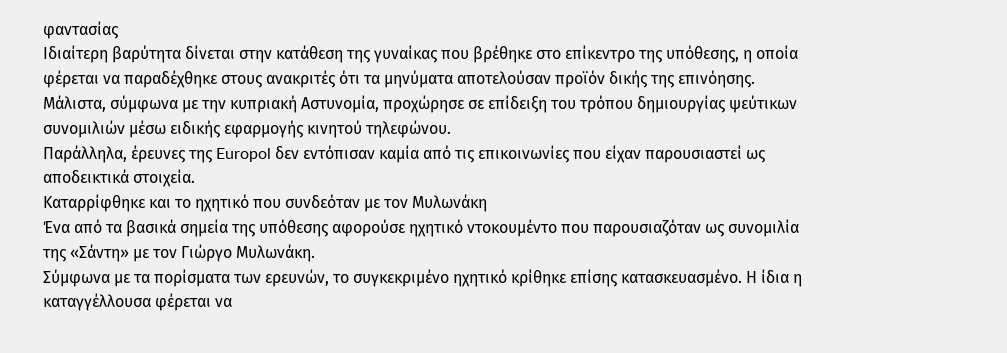φαντασίας
Ιδιαίτερη βαρύτητα δίνεται στην κατάθεση της γυναίκας που βρέθηκε στο επίκεντρο της υπόθεσης, η οποία φέρεται να παραδέχθηκε στους ανακριτές ότι τα μηνύματα αποτελούσαν προϊόν δικής της επινόησης.
Μάλιστα, σύμφωνα με την κυπριακή Αστυνομία, προχώρησε σε επίδειξη του τρόπου δημιουργίας ψεύτικων συνομιλιών μέσω ειδικής εφαρμογής κινητού τηλεφώνου.
Παράλληλα, έρευνες της Europol δεν εντόπισαν καμία από τις επικοινωνίες που είχαν παρουσιαστεί ως αποδεικτικά στοιχεία.
Καταρρίφθηκε και το ηχητικό που συνδεόταν με τον Μυλωνάκη
Ένα από τα βασικά σημεία της υπόθεσης αφορούσε ηχητικό ντοκουμέντο που παρουσιαζόταν ως συνομιλία της «Σάντη» με τον Γιώργο Μυλωνάκη.
Σύμφωνα με τα πορίσματα των ερευνών, το συγκεκριμένο ηχητικό κρίθηκε επίσης κατασκευασμένο. Η ίδια η καταγγέλλουσα φέρεται να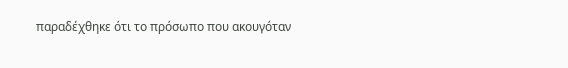παραδέχθηκε ότι το πρόσωπο που ακουγόταν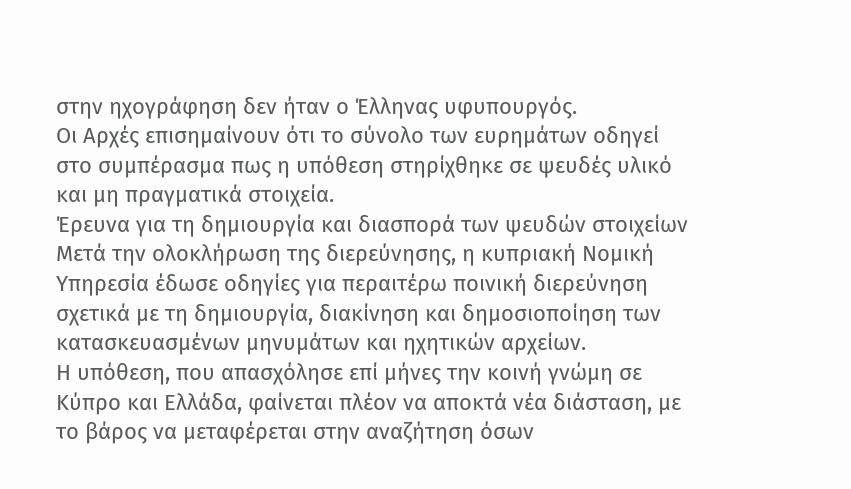στην ηχογράφηση δεν ήταν ο Έλληνας υφυπουργός.
Οι Αρχές επισημαίνουν ότι το σύνολο των ευρημάτων οδηγεί στο συμπέρασμα πως η υπόθεση στηρίχθηκε σε ψευδές υλικό και μη πραγματικά στοιχεία.
Έρευνα για τη δημιουργία και διασπορά των ψευδών στοιχείων
Μετά την ολοκλήρωση της διερεύνησης, η κυπριακή Νομική Υπηρεσία έδωσε οδηγίες για περαιτέρω ποινική διερεύνηση σχετικά με τη δημιουργία, διακίνηση και δημοσιοποίηση των κατασκευασμένων μηνυμάτων και ηχητικών αρχείων.
Η υπόθεση, που απασχόλησε επί μήνες την κοινή γνώμη σε Κύπρο και Ελλάδα, φαίνεται πλέον να αποκτά νέα διάσταση, με το βάρος να μεταφέρεται στην αναζήτηση όσων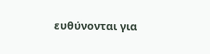ευθύνονται για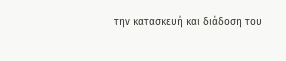την κατασκευή και διάδοση του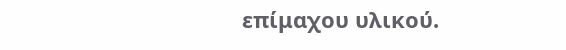επίμαχου υλικού.